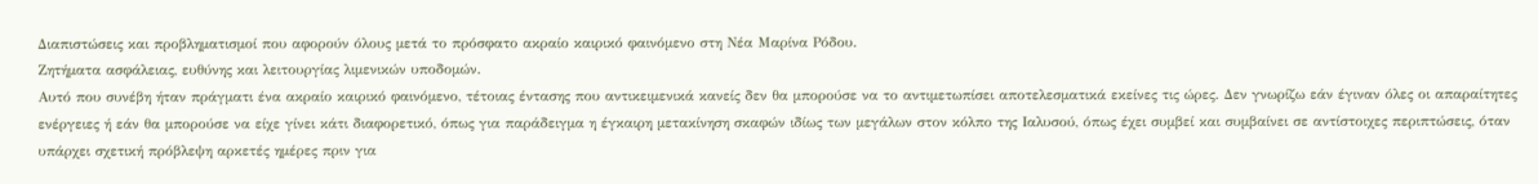Διαπιστώσεις και προβληματισμοί που αφορούν όλους μετά το πρόσφατο ακραίο καιρικό φαινόμενο στη Νέα Μαρίνα Ρόδου.
Ζητήματα ασφάλειας, ευθύνης και λειτουργίας λιμενικών υποδομών.
Αυτό που συνέβη ήταν πράγματι ένα ακραίο καιρικό φαινόμενο, τέτοιας έντασης που αντικειμενικά κανείς δεν θα μπορούσε να το αντιμετωπίσει αποτελεσματικά εκείνες τις ώρες. Δεν γνωρίζω εάν έγιναν όλες οι απαραίτητες ενέργειες ή εάν θα μπορούσε να είχε γίνει κάτι διαφορετικό, όπως για παράδειγμα η έγκαιρη μετακίνηση σκαφών ιδίως των μεγάλων στον κόλπο της Ιαλυσού, όπως έχει συμβεί και συμβαίνει σε αντίστοιχες περιπτώσεις, όταν υπάρχει σχετική πρόβλεψη αρκετές ημέρες πριν για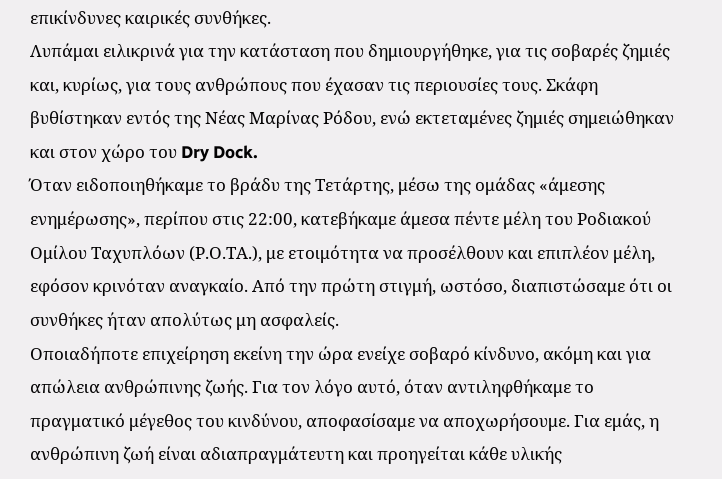επικίνδυνες καιρικές συνθήκες.
Λυπάμαι ειλικρινά για την κατάσταση που δημιουργήθηκε, για τις σοβαρές ζημιές και, κυρίως, για τους ανθρώπους που έχασαν τις περιουσίες τους. Σκάφη βυθίστηκαν εντός της Νέας Μαρίνας Ρόδου, ενώ εκτεταμένες ζημιές σημειώθηκαν και στον χώρο του Dry Dock.
Όταν ειδοποιηθήκαμε το βράδυ της Τετάρτης, μέσω της ομάδας «άμεσης ενημέρωσης», περίπου στις 22:00, κατεβήκαμε άμεσα πέντε μέλη του Ροδιακού Ομίλου Ταχυπλόων (Ρ.Ο.ΤΑ.), με ετοιμότητα να προσέλθουν και επιπλέον μέλη, εφόσον κρινόταν αναγκαίο. Από την πρώτη στιγμή, ωστόσο, διαπιστώσαμε ότι οι συνθήκες ήταν απολύτως μη ασφαλείς.
Οποιαδήποτε επιχείρηση εκείνη την ώρα ενείχε σοβαρό κίνδυνο, ακόμη και για απώλεια ανθρώπινης ζωής. Για τον λόγο αυτό, όταν αντιληφθήκαμε το πραγματικό μέγεθος του κινδύνου, αποφασίσαμε να αποχωρήσουμε. Για εμάς, η ανθρώπινη ζωή είναι αδιαπραγμάτευτη και προηγείται κάθε υλικής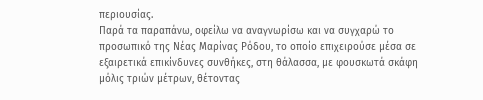περιουσίας.
Παρά τα παραπάνω, οφείλω να αναγνωρίσω και να συγχαρώ το προσωπικό της Νέας Μαρίνας Ρόδου, το οποίο επιχειρούσε μέσα σε εξαιρετικά επικίνδυνες συνθήκες, στη θάλασσα, με φουσκωτά σκάφη μόλις τριών μέτρων, θέτοντας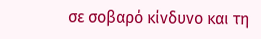σε σοβαρό κίνδυνο και τη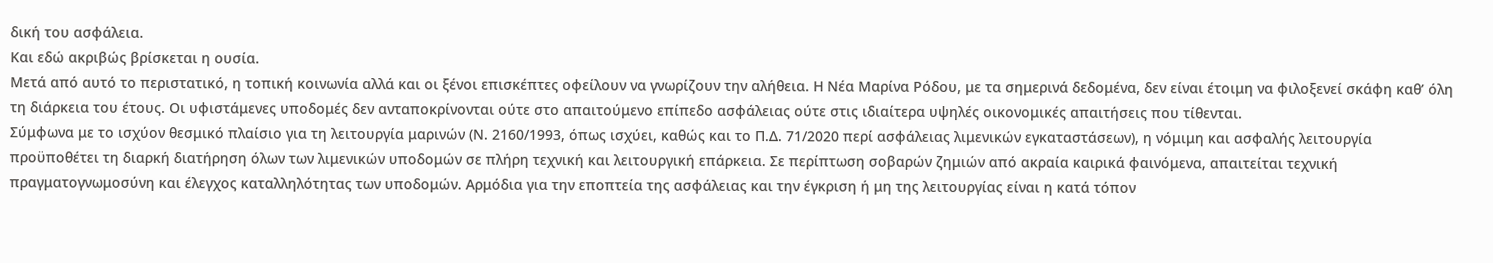δική του ασφάλεια.
Και εδώ ακριβώς βρίσκεται η ουσία.
Μετά από αυτό το περιστατικό, η τοπική κοινωνία αλλά και οι ξένοι επισκέπτες οφείλουν να γνωρίζουν την αλήθεια. Η Νέα Μαρίνα Ρόδου, με τα σημερινά δεδομένα, δεν είναι έτοιμη να φιλοξενεί σκάφη καθ’ όλη τη διάρκεια του έτους. Οι υφιστάμενες υποδομές δεν ανταποκρίνονται ούτε στο απαιτούμενο επίπεδο ασφάλειας ούτε στις ιδιαίτερα υψηλές οικονομικές απαιτήσεις που τίθενται.
Σύμφωνα με το ισχύον θεσμικό πλαίσιο για τη λειτουργία μαρινών (Ν. 2160/1993, όπως ισχύει, καθώς και το Π.Δ. 71/2020 περί ασφάλειας λιμενικών εγκαταστάσεων), η νόμιμη και ασφαλής λειτουργία προϋποθέτει τη διαρκή διατήρηση όλων των λιμενικών υποδομών σε πλήρη τεχνική και λειτουργική επάρκεια. Σε περίπτωση σοβαρών ζημιών από ακραία καιρικά φαινόμενα, απαιτείται τεχνική πραγματογνωμοσύνη και έλεγχος καταλληλότητας των υποδομών. Αρμόδια για την εποπτεία της ασφάλειας και την έγκριση ή μη της λειτουργίας είναι η κατά τόπον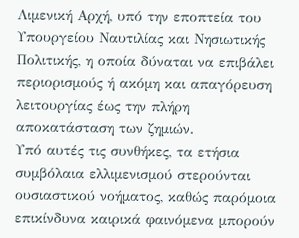Λιμενική Αρχή, υπό την εποπτεία του Υπουργείου Ναυτιλίας και Νησιωτικής Πολιτικής, η οποία δύναται να επιβάλει περιορισμούς ή ακόμη και απαγόρευση λειτουργίας έως την πλήρη αποκατάσταση των ζημιών.
Υπό αυτές τις συνθήκες, τα ετήσια συμβόλαια ελλιμενισμού στερούνται ουσιαστικού νοήματος, καθώς παρόμοια επικίνδυνα καιρικά φαινόμενα μπορούν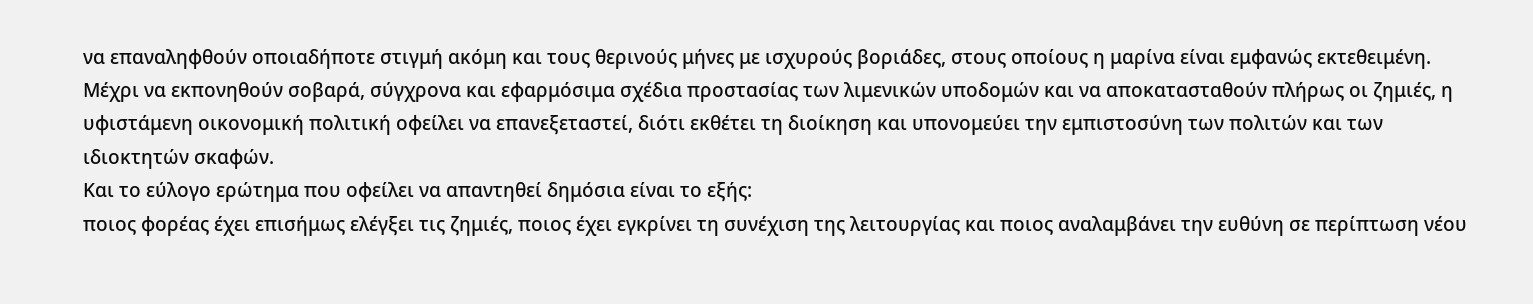να επαναληφθούν οποιαδήποτε στιγμή ακόμη και τους θερινούς μήνες με ισχυρούς βοριάδες, στους οποίους η μαρίνα είναι εμφανώς εκτεθειμένη. Μέχρι να εκπονηθούν σοβαρά, σύγχρονα και εφαρμόσιμα σχέδια προστασίας των λιμενικών υποδομών και να αποκατασταθούν πλήρως οι ζημιές, η υφιστάμενη οικονομική πολιτική οφείλει να επανεξεταστεί, διότι εκθέτει τη διοίκηση και υπονομεύει την εμπιστοσύνη των πολιτών και των ιδιοκτητών σκαφών.
Και το εύλογο ερώτημα που οφείλει να απαντηθεί δημόσια είναι το εξής:
ποιος φορέας έχει επισήμως ελέγξει τις ζημιές, ποιος έχει εγκρίνει τη συνέχιση της λειτουργίας και ποιος αναλαμβάνει την ευθύνη σε περίπτωση νέου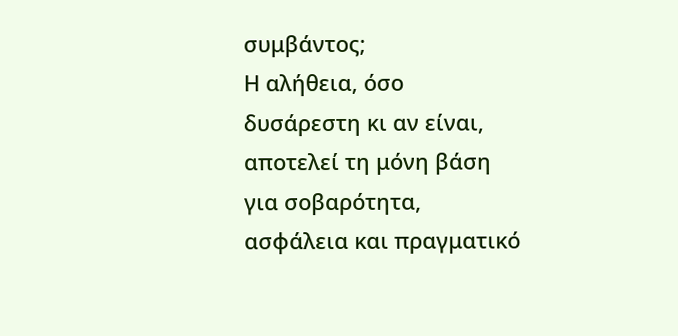συμβάντος;
Η αλήθεια, όσο δυσάρεστη κι αν είναι, αποτελεί τη μόνη βάση για σοβαρότητα, ασφάλεια και πραγματικό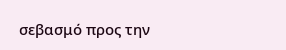σεβασμό προς την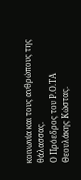κοινωνία και τους ανθρώπους της θάλασσας.
Ο Πρόεδρος του Ρ.Ο.ΤΑ
Θεουλάκης Κώστας.